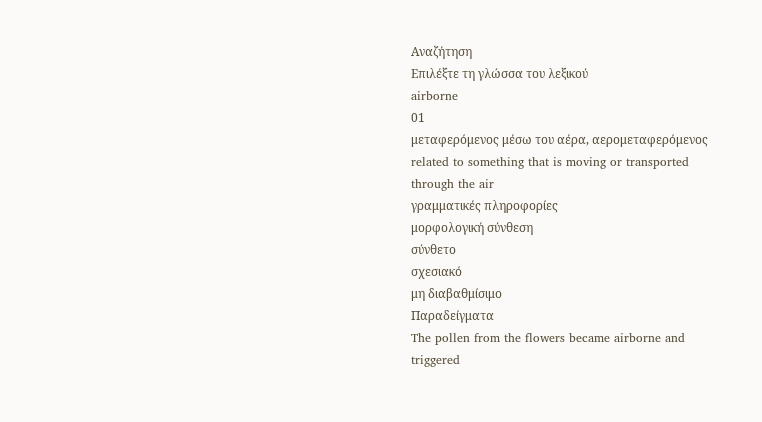Αναζήτηση
Επιλέξτε τη γλώσσα του λεξικού
airborne
01
μεταφερόμενος μέσω του αέρα, αερομεταφερόμενος
related to something that is moving or transported through the air
γραμματικές πληροφορίες
μορφολογική σύνθεση
σύνθετο
σχεσιακό
μη διαβαθμίσιμο
Παραδείγματα
The pollen from the flowers became airborne and triggered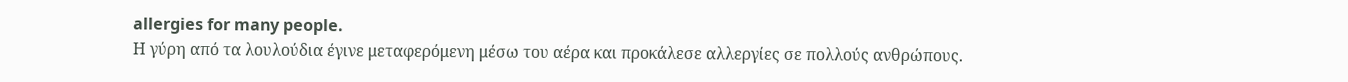allergies for many people.
Η γύρη από τα λουλούδια έγινε μεταφερόμενη μέσω του αέρα και προκάλεσε αλλεργίες σε πολλούς ανθρώπους.